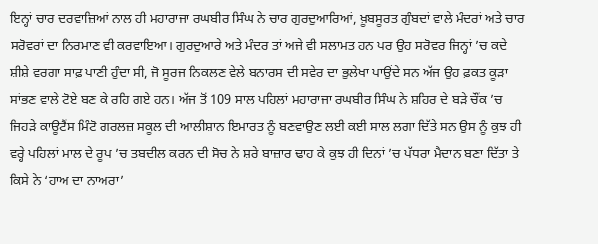ਇਨ੍ਹਾਂ ਚਾਰ ਦਰਵਾਜ਼ਿਆਂ ਨਾਲ ਹੀ ਮਹਾਰਾਜਾ ਰਘਬੀਰ ਸਿੰਘ ਨੇ ਚਾਰ ਗੁਰਦੁਆਰਿਆਂ, ਖ਼ੂਬਸੂਰਤ ਗੁੰਬਦਾਂ ਵਾਲੇ ਮੰਦਰਾਂ ਅਤੇ ਚਾਰ ਸਰੋਵਰਾਂ ਦਾ ਨਿਰਮਾਣ ਵੀ ਕਰਵਾਇਆ। ਗੁਰਦੁਆਰੇ ਅਤੇ ਮੰਦਰ ਤਾਂ ਅਜੇ ਵੀ ਸਲਾਮਤ ਹਨ ਪਰ ਉਹ ਸਰੋਵਰ ਜਿਨ੍ਹਾਂ ’ਚ ਕਦੇ ਸ਼ੀਸ਼ੇ ਵਰਗਾ ਸਾਫ਼ ਪਾਣੀ ਹੁੰਦਾ ਸੀ, ਜੋ ਸੂਰਜ ਨਿਕਲਣ ਵੇਲੇ ਬਨਾਰਸ ਦੀ ਸਵੇਰ ਦਾ ਭੁਲੇਖਾ ਪਾਉਂਦੇ ਸਨ ਅੱਜ ਉਹ ਫ਼ਕਤ ਕੂੜਾ ਸਾਂਭਣ ਵਾਲੇ ਟੋਏ ਬਣ ਕੇ ਰਹਿ ਗਏ ਹਨ। ਅੱਜ ਤੋਂ 109 ਸਾਲ ਪਹਿਲਾਂ ਮਹਾਰਾਜਾ ਰਘਬੀਰ ਸਿੰਘ ਨੇ ਸ਼ਹਿਰ ਦੇ ਬੜੇ ਚੌਂਕ ’ਚ ਜਿਹੜੇ ਕਾਊਟੈਂਸ ਮਿੰਟੋ ਗਰਲਜ਼ ਸਕੂਲ ਦੀ ਆਲੀਸ਼ਾਨ ਇਮਾਰਤ ਨੂੰ ਬਣਵਾਉਣ ਲਈ ਕਈ ਸਾਲ ਲਗਾ ਦਿੱਤੇ ਸਨ ਉਸ ਨੂੰ ਕੁਝ ਹੀ ਵਰ੍ਹੇ ਪਹਿਲਾਂ ਮਾਲ ਦੇ ਰੂਪ ’ਚ ਤਬਦੀਲ ਕਰਨ ਦੀ ਸੋਚ ਨੇ ਸ਼ਰੇ ਬਾਜ਼ਾਰ ਢਾਹ ਕੇ ਕੁਝ ਹੀ ਦਿਨਾਂ ’ਚ ਪੱਧਰਾ ਮੈਦਾਨ ਬਣਾ ਦਿੱਤਾ ਤੇ ਕਿਸੇ ਨੇ ‘ਹਾਅ ਦਾ ਨਾਅਰਾ’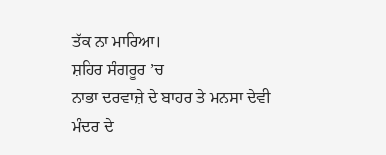ਤੱਕ ਨਾ ਮਾਰਿਆ।
ਸ਼ਹਿਰ ਸੰਗਰੂਰ ’ਚ
ਨਾਭਾ ਦਰਵਾਜ਼ੇ ਦੇ ਬਾਹਰ ਤੇ ਮਨਸਾ ਦੇਵੀ
ਮੰਦਰ ਦੇ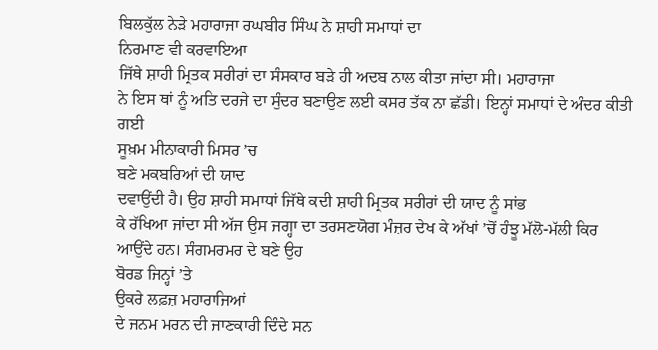ਬਿਲਕੁੱਲ ਨੇੜੇ ਮਹਾਰਾਜਾ ਰਘਬੀਰ ਸਿੰਘ ਨੇ ਸ਼ਾਹੀ ਸਮਾਧਾਂ ਦਾ
ਨਿਰਮਾਣ ਵੀ ਕਰਵਾਇਆ
ਜਿੱਥੇ ਸ਼ਾਹੀ ਮ੍ਰਿਤਕ ਸਰੀਰਾਂ ਦਾ ਸੰਸਕਾਰ ਬੜੇ ਹੀ ਅਦਬ ਨਾਲ ਕੀਤਾ ਜਾਂਦਾ ਸੀ। ਮਹਾਰਾਜਾ
ਨੇ ਇਸ ਥਾਂ ਨੂੰ ਅਤਿ ਦਰਜੇ ਦਾ ਸੁੰਦਰ ਬਣਾਉਣ ਲਈ ਕਸਰ ਤੱਕ ਨਾ ਛੱਡੀ। ਇਨ੍ਹਾਂ ਸਮਾਧਾਂ ਦੇ ਅੰਦਰ ਕੀਤੀ ਗਈ
ਸੂਖ਼ਮ ਮੀਨਾਕਾਰੀ ਮਿਸਰ ’ਚ
ਬਣੇ ਮਕਬਰਿਆਂ ਦੀ ਯਾਦ
ਦਵਾਉਂਦੀ ਹੈ। ਉਹ ਸ਼ਾਹੀ ਸਮਾਧਾਂ ਜਿੱਥੇ ਕਦੀ ਸ਼ਾਹੀ ਮ੍ਰਿਤਕ ਸਰੀਰਾਂ ਦੀ ਯਾਦ ਨੂੰ ਸਾਂਭ
ਕੇ ਰੱਖਿਆ ਜਾਂਦਾ ਸੀ ਅੱਜ ਉਸ ਜਗ੍ਹਾ ਦਾ ਤਰਸਣਯੋਗ ਮੰਜ਼ਰ ਦੇਖ ਕੇ ਅੱਖਾਂ ’ਚੋਂ ਹੰਝੂ ਮੱਲੋ-ਮੱਲੀ ਕਿਰ ਆਉਂਦੇ ਹਨ। ਸੰਗਮਰਮਰ ਦੇ ਬਣੇ ਉਹ
ਬੋਰਡ ਜਿਨ੍ਹਾਂ ’ਤੇ
ਉਕਰੇ ਲਫ਼ਜ਼ ਮਹਾਰਾਜਿਆਂ
ਦੇ ਜਨਮ ਮਰਨ ਦੀ ਜਾਣਕਾਰੀ ਦਿੰਦੇ ਸਨ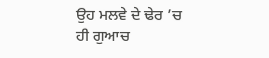ਉਹ ਮਲਵੇ ਦੇ ਢੇਰ ’ਚ
ਹੀ ਗੁਆਚ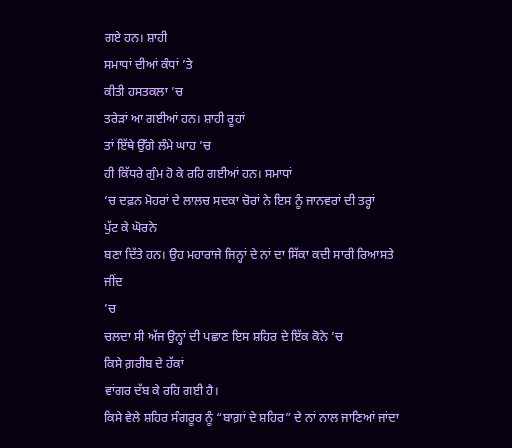ਗਏ ਹਨ। ਸ਼ਾਹੀ
ਸਮਾਧਾਂ ਦੀਆਂ ਕੰਧਾਂ ’ਤੇ
ਕੀਤੀ ਹਸਤਕਲਾ ’ਚ
ਤਰੇੜਾਂ ਆ ਗਈਆਂ ਹਨ। ਸ਼ਾਹੀ ਰੂਹਾਂ
ਤਾਂ ਇੱਥੇ ਉੱਗੇ ਲੰਮੇ ਘਾਹ ’ਚ
ਹੀ ਕਿੱਧਰੇ ਗੁੰਮ ਹੋ ਕੇ ਰਹਿ ਗਈਆਂ ਹਨ। ਸਮਾਧਾਂ
’ਚ ਦਫ਼ਨ ਮੋਹਰਾਂ ਦੇ ਲਾਲਚ ਸਦਕਾ ਚੋਰਾਂ ਨੇ ਇਸ ਨੂੰ ਜਾਨਵਰਾਂ ਦੀ ਤਰ੍ਹਾਂ
ਪੁੱਟ ਕੇ ਘੋਰਨੇ
ਬਣਾ ਦਿੱਤੇ ਹਨ। ਉਹ ਮਹਾਰਾਜੇ ਜਿਨ੍ਹਾਂ ਦੇ ਨਾਂ ਦਾ ਸਿੱਕਾ ਕਦੀ ਸਾਰੀ ਰਿਆਸਤੇ ਜੀਂਦ
’ਚ
ਚਲਦਾ ਸੀ ਅੱਜ ਉਨ੍ਹਾਂ ਦੀ ਪਛਾਣ ਇਸ ਸ਼ਹਿਰ ਦੇ ਇੱਕ ਕੋਨੇ ’ਚ
ਕਿਸੇ ਗ਼ਰੀਬ ਦੇ ਹੱਕਾਂ
ਵਾਂਗਰ ਦੱਬ ਕੇ ਰਹਿ ਗਈ ਹੈ।
ਕਿਸੇ ਵੇਲੇ ਸ਼ਹਿਰ ਸੰਗਰੂਰ ਨੂੰ “ਬਾਗ਼ਾਂ ਦੇ ਸ਼ਹਿਰ” ਦੇ ਨਾਂ ਨਾਲ ਜਾਣਿਆਂ ਜਾਂਦਾ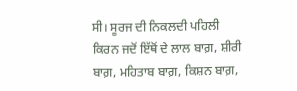ਸੀ। ਸੂਰਜ ਦੀ ਨਿਕਲਦੀ ਪਹਿਲੀ ਕਿਰਨ ਜਦੋਂ ਇੱਥੋਂ ਦੇ ਲਾਲ ਬਾਗ਼, ਸ਼ੀਰੀ ਬਾਗ਼, ਮਹਿਤਾਬ ਬਾਗ਼, ਕਿਸ਼ਨ ਬਾਗ਼,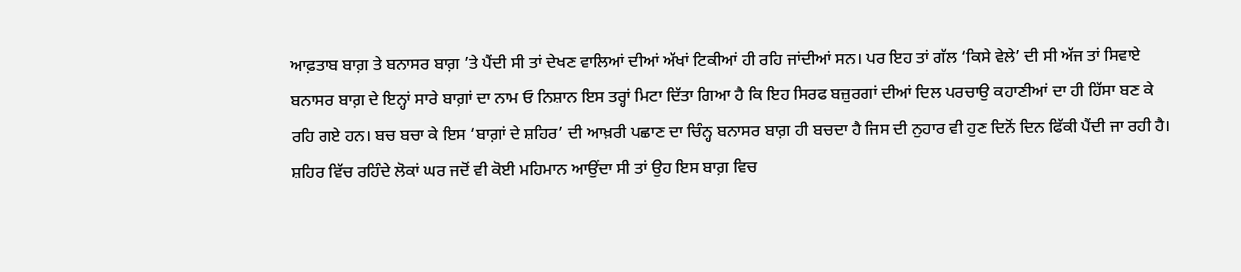ਆਫ਼ਤਾਬ ਬਾਗ਼ ਤੇ ਬਨਾਸਰ ਬਾਗ਼ ’ਤੇ ਪੈਂਦੀ ਸੀ ਤਾਂ ਦੇਖਣ ਵਾਲਿਆਂ ਦੀਆਂ ਅੱਖਾਂ ਟਿਕੀਆਂ ਹੀ ਰਹਿ ਜਾਂਦੀਆਂ ਸਨ। ਪਰ ਇਹ ਤਾਂ ਗੱਲ ‘ਕਿਸੇ ਵੇਲੇ’ ਦੀ ਸੀ ਅੱਜ ਤਾਂ ਸਿਵਾਏ ਬਨਾਸਰ ਬਾਗ਼ ਦੇ ਇਨ੍ਹਾਂ ਸਾਰੇ ਬਾਗ਼ਾਂ ਦਾ ਨਾਮ ਓ ਨਿਸ਼ਾਨ ਇਸ ਤਰ੍ਹਾਂ ਮਿਟਾ ਦਿੱਤਾ ਗਿਆ ਹੈ ਕਿ ਇਹ ਸਿਰਫ ਬਜ਼ੁਰਗਾਂ ਦੀਆਂ ਦਿਲ ਪਰਚਾਉ ਕਹਾਣੀਆਂ ਦਾ ਹੀ ਹਿੱਸਾ ਬਣ ਕੇ ਰਹਿ ਗਏ ਹਨ। ਬਚ ਬਚਾ ਕੇ ਇਸ ‘ਬਾਗ਼ਾਂ ਦੇ ਸ਼ਹਿਰ’ ਦੀ ਆਖ਼ਰੀ ਪਛਾਣ ਦਾ ਚਿੰਨ੍ਹ ਬਨਾਸਰ ਬਾਗ਼ ਹੀ ਬਚਦਾ ਹੈ ਜਿਸ ਦੀ ਨੁਹਾਰ ਵੀ ਹੁਣ ਦਿਨੋਂ ਦਿਨ ਫਿੱਕੀ ਪੈਂਦੀ ਜਾ ਰਹੀ ਹੈ। ਸ਼ਹਿਰ ਵਿੱਚ ਰਹਿੰਦੇ ਲੋਕਾਂ ਘਰ ਜਦੋਂ ਵੀ ਕੋਈ ਮਹਿਮਾਨ ਆਉਂਦਾ ਸੀ ਤਾਂ ਉਹ ਇਸ ਬਾਗ਼ ਵਿਚ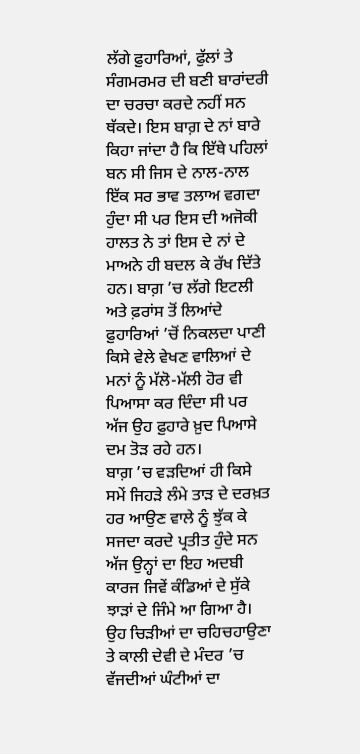ਲੱਗੇ ਫ਼ੁਹਾਰਿਆਂ, ਫੁੱਲਾਂ ਤੇ ਸੰਗਮਰਮਰ ਦੀ ਬਣੀ ਬਾਰਾਂਦਰੀ ਦਾ ਚਰਚਾ ਕਰਦੇ ਨਹੀਂ ਸਨ ਥੱਕਦੇ। ਇਸ ਬਾਗ਼ ਦੇ ਨਾਂ ਬਾਰੇ ਕਿਹਾ ਜਾਂਦਾ ਹੈ ਕਿ ਇੱਥੇ ਪਹਿਲਾਂ ਬਨ ਸੀ ਜਿਸ ਦੇ ਨਾਲ-ਨਾਲ ਇੱਕ ਸਰ ਭਾਵ ਤਲਾਅ ਵਗਦਾ ਹੁੰਦਾ ਸੀ ਪਰ ਇਸ ਦੀ ਅਜੋਕੀ ਹਾਲਤ ਨੇ ਤਾਂ ਇਸ ਦੇ ਨਾਂ ਦੇ ਮਾਅਨੇ ਹੀ ਬਦਲ ਕੇ ਰੱਖ ਦਿੱਤੇ ਹਨ। ਬਾਗ਼ ’ਚ ਲੱਗੇ ਇਟਲੀ ਅਤੇ ਫ਼ਰਾਂਸ ਤੋਂ ਲਿਆਂਦੇ ਫ਼ੁਹਾਰਿਆਂ ’ਚੋਂ ਨਿਕਲਦਾ ਪਾਣੀ ਕਿਸੇ ਵੇਲੇ ਵੇਖਣ ਵਾਲਿਆਂ ਦੇ ਮਨਾਂ ਨੂੰ ਮੱਲੋ-ਮੱਲੀ ਹੋਰ ਵੀ ਪਿਆਸਾ ਕਰ ਦਿੰਦਾ ਸੀ ਪਰ ਅੱਜ ਉਹ ਫ਼ੁਹਾਰੇ ਖ਼ੁਦ ਪਿਆਸੇ ਦਮ ਤੋੜ ਰਹੇ ਹਨ।
ਬਾਗ਼ ’ਚ ਵੜਦਿਆਂ ਹੀ ਕਿਸੇ ਸਮੇਂ ਜਿਹੜੇ ਲੰਮੇ ਤਾੜ ਦੇ ਦਰਖ਼ਤ ਹਰ ਆਉਣ ਵਾਲੇ ਨੂੰ ਝੁੱਕ ਕੇ ਸਜਦਾ ਕਰਦੇ ਪ੍ਰਤੀਤ ਹੁੰਦੇ ਸਨ ਅੱਜ ਉਨ੍ਹਾਂ ਦਾ ਇਹ ਅਦਬੀ ਕਾਰਜ ਜਿਵੇਂ ਕੰਡਿਆਂ ਦੇ ਸੁੱਕੇ ਝਾੜਾਂ ਦੇ ਜਿੰਮੇ ਆ ਗਿਆ ਹੈ। ਉਹ ਚਿੜੀਆਂ ਦਾ ਚਹਿਚਹਾਉਣਾ ਤੇ ਕਾਲੀ ਦੇਵੀ ਦੇ ਮੰਦਰ ’ਚ ਵੱਜਦੀਆਂ ਘੰਟੀਆਂ ਦਾ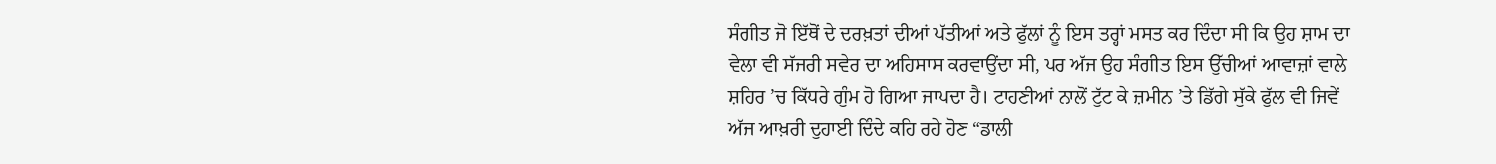ਸੰਗੀਤ ਜੋ ਇੱਥੋਂ ਦੇ ਦਰਖ਼ਤਾਂ ਦੀਆਂ ਪੱਤੀਆਂ ਅਤੇ ਫੁੱਲਾਂ ਨੂੰ ਇਸ ਤਰ੍ਹਾਂ ਮਸਤ ਕਰ ਦਿੰਦਾ ਸੀ ਕਿ ਉਹ ਸ਼ਾਮ ਦਾ ਵੇਲਾ ਵੀ ਸੱਜਰੀ ਸਵੇਰ ਦਾ ਅਹਿਸਾਸ ਕਰਵਾਉਂਦਾ ਸੀ, ਪਰ ਅੱਜ ਉਹ ਸੰਗੀਤ ਇਸ ਉੱਚੀਆਂ ਆਵਾਜ਼ਾਂ ਵਾਲੇ ਸ਼ਹਿਰ ’ਚ ਕਿੱਧਰੇ ਗੁੰਮ ਹੋ ਗਿਆ ਜਾਪਦਾ ਹੈ। ਟਾਹਣੀਆਂ ਨਾਲੋਂ ਟੁੱਟ ਕੇ ਜ਼ਮੀਨ ’ਤੇ ਡਿੱਗੇ ਸੁੱਕੇ ਫੁੱਲ ਵੀ ਜਿਵੇਂ ਅੱਜ ਆਖ਼ਰੀ ਦੁਹਾਈ ਦਿੰਦੇ ਕਹਿ ਰਹੇ ਹੋਣ “ਡਾਲੀ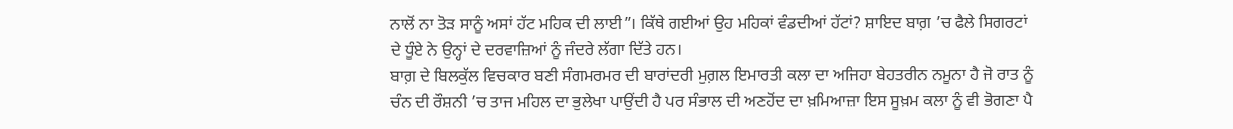ਨਾਲੋਂ ਨਾ ਤੋੜ ਸਾਨੂੰ ਅਸਾਂ ਹੱਟ ਮਹਿਕ ਦੀ ਲਾਈ”। ਕਿੱਥੇ ਗਈਆਂ ਉਹ ਮਹਿਕਾਂ ਵੰਡਦੀਆਂ ਹੱਟਾਂ? ਸ਼ਾਇਦ ਬਾਗ਼ ’ਚ ਫੈਲੇ ਸਿਗਰਟਾਂ ਦੇ ਧੂੰਏ ਨੇ ਉਨ੍ਹਾਂ ਦੇ ਦਰਵਾਜ਼ਿਆਂ ਨੂੰ ਜੰਦਰੇ ਲੱਗਾ ਦਿੱਤੇ ਹਨ।
ਬਾਗ਼ ਦੇ ਬਿਲਕੁੱਲ ਵਿਚਕਾਰ ਬਣੀ ਸੰਗਮਰਮਰ ਦੀ ਬਾਰਾਂਦਰੀ ਮੁਗ਼ਲ ਇਮਾਰਤੀ ਕਲਾ ਦਾ ਅਜਿਹਾ ਬੇਹਤਰੀਨ ਨਮੂਨਾ ਹੈ ਜੋ ਰਾਤ ਨੂੰ ਚੰਨ ਦੀ ਰੌਸ਼ਨੀ ’ਚ ਤਾਜ ਮਹਿਲ ਦਾ ਭੁਲੇਖਾ ਪਾਉਂਦੀ ਹੈ ਪਰ ਸੰਭਾਲ ਦੀ ਅਣਹੋਂਦ ਦਾ ਖ਼ਮਿਆਜ਼ਾ ਇਸ ਸੂਖ਼ਮ ਕਲਾ ਨੂੰ ਵੀ ਭੋਗਣਾ ਪੈ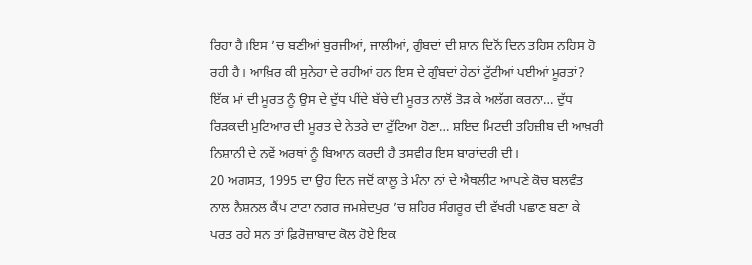ਰਿਹਾ ਹੈ।ਇਸ ’ਚ ਬਣੀਆਂ ਬੁਰਜੀਆਂ, ਜਾਲੀਆਂ, ਗੁੰਬਦਾਂ ਦੀ ਸ਼ਾਨ ਦਿਨੋਂ ਦਿਨ ਤਹਿਸ ਨਹਿਸ ਹੋ ਰਹੀ ਹੈ। ਆਖ਼ਿਰ ਕੀ ਸੁਨੇਹਾ ਦੇ ਰਹੀਆਂ ਹਨ ਇਸ ਦੇ ਗੁੰਬਦਾਂ ਹੇਠਾਂ ਟੁੱਟੀਆਂ ਪਈਆਂ ਮੂਰਤਾਂ? ਇੱਕ ਮਾਂ ਦੀ ਮੂਰਤ ਨੂੰ ਉਸ ਦੇ ਦੁੱਧ ਪੀਂਦੇ ਬੱਚੇ ਦੀ ਮੂਰਤ ਨਾਲੋਂ ਤੋੜ ਕੇ ਅਲੱਗ ਕਰਨਾ… ਦੁੱਧ ਰਿੜਕਦੀ ਮੁਟਿਆਰ ਦੀ ਮੂਰਤ ਦੇ ਨੇਤਰੇ ਦਾ ਟੁੱਟਿਆ ਹੋਣਾ… ਸ਼ਇਦ ਮਿਟਦੀ ਤਹਿਜ਼ੀਬ ਦੀ ਆਖ਼ਰੀ ਨਿਸ਼ਾਨੀ ਦੇ ਨਵੇਂ ਅਰਥਾਂ ਨੂੰ ਬਿਆਨ ਕਰਦੀ ਹੈ ਤਸਵੀਰ ਇਸ ਬਾਰਾਂਦਰੀ ਦੀ।
20 ਅਗਸਤ, 1995 ਦਾ ਉਹ ਦਿਨ ਜਦੋਂ ਕਾਲੂ ਤੇ ਮੰਨਾ ਨਾਂ ਦੇ ਐਥਲੀਟ ਆਪਣੇ ਕੋਚ ਬਲਵੰਤ ਨਾਲ ਨੈਸ਼ਨਲ ਕੈਂਪ ਟਾਟਾ ਨਗਰ ਜਮਸ਼ੇਦਪੁਰ ’ਚ ਸ਼ਹਿਰ ਸੰਗਰੂਰ ਦੀ ਵੱਖਰੀ ਪਛਾਣ ਬਣਾ ਕੇ ਪਰਤ ਰਹੇ ਸਨ ਤਾਂ ਫ਼ਿਰੋਜ਼ਾਬਾਦ ਕੋਲ ਹੋਏ ਇਕ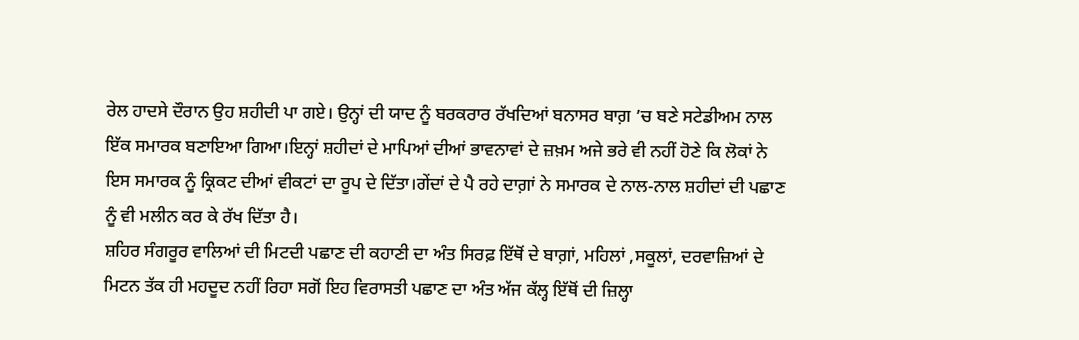ਰੇਲ ਹਾਦਸੇ ਦੌਰਾਨ ਉਹ ਸ਼ਹੀਦੀ ਪਾ ਗਏ। ਉਨ੍ਹਾਂ ਦੀ ਯਾਦ ਨੂੰ ਬਰਕਰਾਰ ਰੱਖਦਿਆਂ ਬਨਾਸਰ ਬਾਗ਼ ’ਚ ਬਣੇ ਸਟੇਡੀਅਮ ਨਾਲ ਇੱਕ ਸਮਾਰਕ ਬਣਾਇਆ ਗਿਆ।ਇਨ੍ਹਾਂ ਸ਼ਹੀਦਾਂ ਦੇ ਮਾਪਿਆਂ ਦੀਆਂ ਭਾਵਨਾਵਾਂ ਦੇ ਜ਼ਖ਼ਮ ਅਜੇ ਭਰੇ ਵੀ ਨਹੀਂ ਹੋਣੇ ਕਿ ਲੋਕਾਂ ਨੇ ਇਸ ਸਮਾਰਕ ਨੂੰ ਕ੍ਰਿਕਟ ਦੀਆਂ ਵੀਕਟਾਂ ਦਾ ਰੂਪ ਦੇ ਦਿੱਤਾ।ਗੇਂਦਾਂ ਦੇ ਪੈ ਰਹੇ ਦਾਗ਼ਾਂ ਨੇ ਸਮਾਰਕ ਦੇ ਨਾਲ-ਨਾਲ ਸ਼ਹੀਦਾਂ ਦੀ ਪਛਾਣ ਨੂੰ ਵੀ ਮਲੀਨ ਕਰ ਕੇ ਰੱਖ ਦਿੱਤਾ ਹੈ।
ਸ਼ਹਿਰ ਸੰਗਰੂਰ ਵਾਲਿਆਂ ਦੀ ਮਿਟਦੀ ਪਛਾਣ ਦੀ ਕਹਾਣੀ ਦਾ ਅੰਤ ਸਿਰਫ਼ ਇੱਥੋਂ ਦੇ ਬਾਗ਼ਾਂ, ਮਹਿਲਾਂ ,ਸਕੂਲਾਂ, ਦਰਵਾਜ਼ਿਆਂ ਦੇ ਮਿਟਨ ਤੱਕ ਹੀ ਮਹਦੂਦ ਨਹੀਂ ਰਿਹਾ ਸਗੋਂ ਇਹ ਵਿਰਾਸਤੀ ਪਛਾਣ ਦਾ ਅੰਤ ਅੱਜ ਕੱਲ੍ਹ ਇੱਥੋਂ ਦੀ ਜ਼ਿਲ੍ਹਾ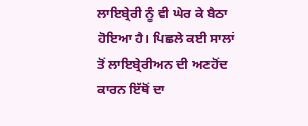ਲਾਇਬ੍ਰੇਰੀ ਨੂੰ ਵੀ ਘੇਰ ਕੇ ਬੈਠਾ ਹੋਇਆ ਹੈ। ਪਿਛਲੇ ਕਈ ਸਾਲਾਂ ਤੋਂ ਲਾਇਬ੍ਰੇਰੀਅਨ ਦੀ ਅਣਹੋਂਦ ਕਾਰਨ ਇੱਥੋਂ ਦਾ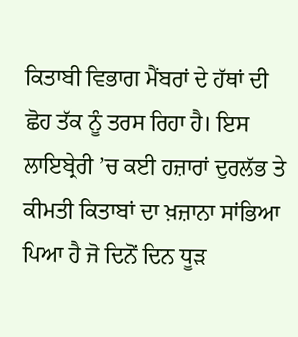ਕਿਤਾਬੀ ਵਿਭਾਗ ਮੈਂਬਰਾਂ ਦੇ ਹੱਥਾਂ ਦੀ ਛੋਹ ਤੱਕ ਨੂੰ ਤਰਸ ਰਿਹਾ ਹੈ। ਇਸ ਲਾਇਬ੍ਰੇਰੀ ’ਚ ਕਈ ਹਜ਼ਾਰਾਂ ਦੁਰਲੱਭ ਤੇ ਕੀਮਤੀ ਕਿਤਾਬਾਂ ਦਾ ਖ਼ਜ਼ਾਨਾ ਸਾਂਭਿਆ ਪਿਆ ਹੈ ਜੋ ਦਿਨੋਂ ਦਿਨ ਧੂੜ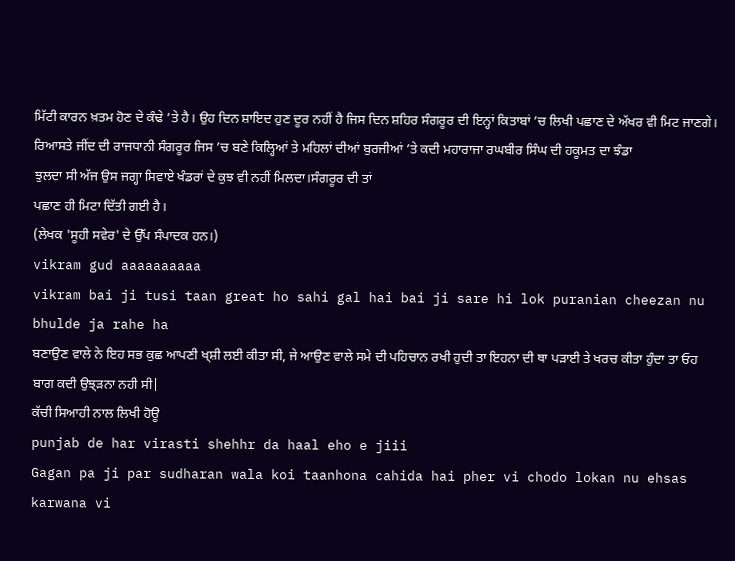ਮਿੱਟੀ ਕਾਰਨ ਖ਼ਤਮ ਹੋਣ ਦੇ ਕੰਢੇ ’ਤੇ ਹੈ। ਉਹ ਦਿਨ ਸ਼ਾਇਦ ਹੁਣ ਦੂਰ ਨਹੀਂ ਹੈ ਜਿਸ ਦਿਨ ਸ਼ਹਿਰ ਸੰਗਰੂਰ ਦੀ ਇਨ੍ਹਾਂ ਕਿਤਾਬਾਂ ’ਚ ਲਿਖੀ ਪਛਾਣ ਦੇ ਅੱਖਰ ਵੀ ਮਿਟ ਜਾਣਗੇ।
ਰਿਆਸਤੇ ਜੀਂਦ ਦੀ ਰਾਜਧਾਨੀ ਸੰਗਰੂਰ ਜਿਸ ’ਚ ਬਣੇ ਕਿਲ੍ਹਿਆਂ ਤੇ ਮਹਿਲਾਂ ਦੀਆਂ ਬੁਰਜੀਆਂ ’ਤੇ ਕਦੀ ਮਹਾਰਾਜਾ ਰਘਬੀਰ ਸਿੰਘ ਦੀ ਹਕੂਮਤ ਦਾ ਝੰਡਾ
ਝੁਲਦਾ ਸੀ ਅੱਜ ਉਸ ਜਗ੍ਹਾ ਸਿਵਾਏ ਖੰਡਰਾਂ ਦੇ ਕੁਝ ਵੀ ਨਹੀਂ ਮਿਲਦਾ।ਸੰਗਰੂਰ ਦੀ ਤਾਂ
ਪਛਾਣ ਹੀ ਮਿਟਾ ਦਿੱਤੀ ਗਈ ਹੈ।
(ਲੇਖਕ 'ਸੂਹੀ ਸਵੇਰ' ਦੇ ਉੱਪ ਸੰਪਾਦਕ ਹਨ।)
vikram gud aaaaaaaaaa
vikram bai ji tusi taan great ho sahi gal hai bai ji sare hi lok puranian cheezan nu bhulde ja rahe ha
ਬਣਾਉਣ ਵਾਲੇ ਨੇ ਇਹ ਸਭ ਕੁਛ ਆਪਣੀ ਖ੍ਸ਼ੀ ਲਈ ਕੀਤਾ ਸੀ, ਜੇ ਆਉਣ ਵਾਲੇ ਸਮੇ ਦੀ ਪਹਿਚਾਨ ਰਖੀ ਹੁਦੀ ਤਾ ਇਹਨਾ ਦੀ ਥਾ ਪੜਾਈ ਤੇ ਖਰਚ ਕੀਤਾ ਹੁੰਦਾ ਤਾ ਓਹ ਬਾਗ ਕਦੀ ਉਝ੍ੜਨਾ ਨਹੀ ਸੀ|
ਕੱਚੀ ਸਿਆਹੀ ਨਾਲ ਲਿਖੀ ਹੋਊ
punjab de har virasti shehhr da haal eho e jiii
Gagan pa ji par sudharan wala koi taanhona cahida hai pher vi chodo lokan nu ehsas karwana vi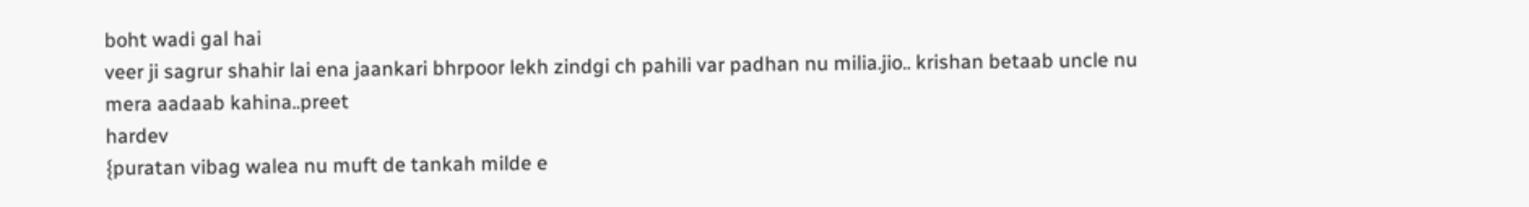boht wadi gal hai
veer ji sagrur shahir lai ena jaankari bhrpoor lekh zindgi ch pahili var padhan nu milia.jio.. krishan betaab uncle nu mera aadaab kahina..preet
hardev
{puratan vibag walea nu muft de tankah milde e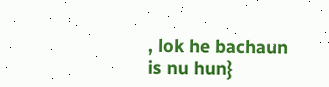, lok he bachaun is nu hun}